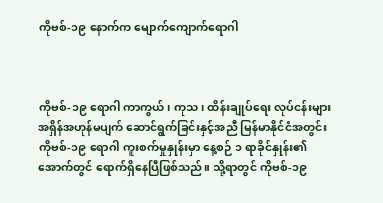ကိုဗစ်-၁၉ နောက်က မျောက်ကျောက်ရောဂါ



ကိုဗစ်-၁၉ ရောဂါ ကာကွယ်၊ ကုသ၊ ထိန်းချုပ်ရေး လုပ်ငန်းများ အရှိန်အဟုန်မပျက် ဆောင်ရွက်ခြင်းနှင့်အညီ မြန်မာနိုင်ငံအတွင်း ကိုဗစ်-၁၉ ရောဂါ ကူးစက်မှုနှုန်းမှာ နေ့စဉ် ၁ ရာခိုင်နှုန်း၏ အောက်တွင် ရောက်ရှိနေပြီဖြစ်သည်။ သို့ရာတွင် ကိုဗစ်-၁၉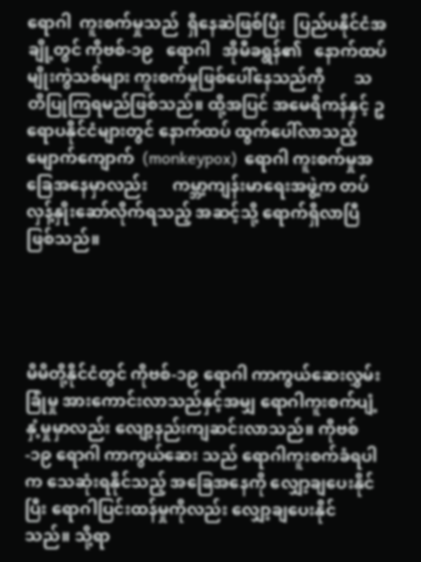ရောဂါ  ကူးစက်မှုသည်  ရှိနေဆဲဖြစ်ပြီး  ပြည်ပနိုင်ငံအချို့တွင် ကိုဗစ်-၁၉   ရောဂါ   အိုမီခရွန်၏   နောက်ထပ်မျိုးကွဲသစ်များ ကူးစက်မှုဖြစ်ပေါ်နေသည်ကို       သတိပြုကြရမည်ဖြစ်သည်။ ထို့အပြင် အမေရိကန်နှင့် ဥရောပနိုင်ငံများတွင် နောက်ထပ် ထွက်ပေါ်လာသည့်  မျောက်ကျောက်  (monkeypox)  ရောဂါ ကူးစက်မှုအခြေအနေမှာလည်း      ကမ္ဘာ့ကျန်းမာရေးအဖွဲ့က တပ်လှန့်နှိုးဆော်လိုက်ရသည့် အဆင့်သို့ ရောက်ရှိလာပြီဖြစ်သည်။




မိမိတို့နိုင်ငံတွင် ကိုဗစ်-၁၉ ရောဂါ ကာကွယ်ဆေးလွှမ်းခြုံမှု အားကောင်းလာသည်နှင့်အမျှ ရောဂါကူးစက်ပျံ့နှံ့မှုမှာလည်း လျော့နည်းကျဆင်းလာသည်။ ကိုဗစ်-၁၉ ရောဂါ ကာကွယ်ဆေး သည် ရောဂါကူးစက်ခံရပါက သေဆုံးရနိုင်သည့် အခြေအနေကို လျှော့ချပေးနိုင်ပြီး ရောဂါပြင်းထန်မှုကိုလည်း လျှော့ချပေးနိုင် သည်။ သို့ရာ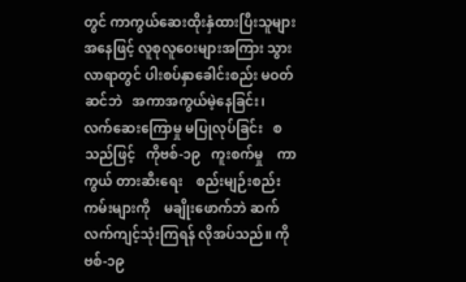တွင် ကာကွယ်ဆေးထိုးနှံထားပြီးသူများအနေဖြင့် လူစုလူဝေးများအကြား သွားလာရာတွင် ပါးစပ်နှာခေါင်းစည်း မဝတ်ဆင်ဘဲ   အကာအကွယ်မဲ့နေခြင်း၊   လက်ဆေးကြောမှု မပြုလုပ်ခြင်း   စသည်ဖြင့်   ကိုဗစ်-၁၉   ကူးစက်မှု    ကာကွယ် တားဆီးရေး    စည်းမျဉ်းစည်းကမ်းများကို    မချိုးဖောက်ဘဲ ဆက်လက်ကျင့်သုံးကြရန် လိုအပ်သည်။ ကိုဗစ်-၁၉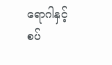ရောဂါနှင့် စပ်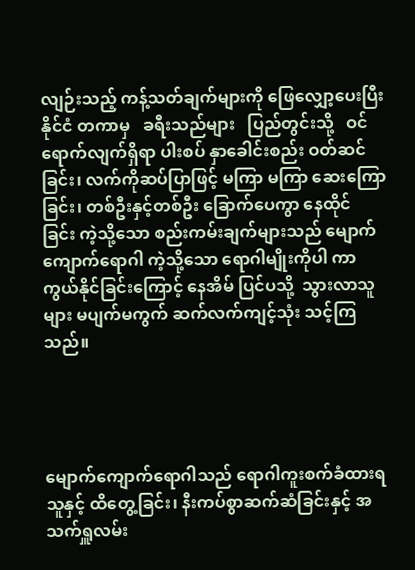လျဉ်းသည့် ကန့်သတ်ချက်များကို ဖြေလျှော့ပေးပြီး နိုင်ငံ တကာမှ   ခရီးသည်များ   ပြည်တွင်းသို့   ဝင်ရောက်လျက်ရှိရာ ပါးစပ် နှာခေါင်းစည်း ဝတ်ဆင်ခြင်း၊ လက်ကိုဆပ်ပြာဖြင့် မကြာ မကြာ ဆေးကြောခြင်း၊ တစ်ဦးနှင့်တစ်ဦး ခြောက်ပေကွာ နေထိုင် ခြင်း ကဲ့သို့သော စည်းကမ်းချက်များသည် မျောက်ကျောက်ရောဂါ ကဲ့သို့သော ရောဂါမျိုးကိုပါ ကာကွယ်နိုင်ခြင်းကြောင့် နေအိမ် ပြင်ပသို့  သွားလာသူများ မပျက်မကွက် ဆက်လက်ကျင့်သုံး သင့်ကြသည်။




မျောက်ကျောက်ရောဂါသည် ရောဂါကူးစက်ခံထားရသူနှင့် ထိတွေ့ခြင်း၊ နီးကပ်စွာဆက်ဆံခြင်းနှင့် အသက်ရှူလမ်း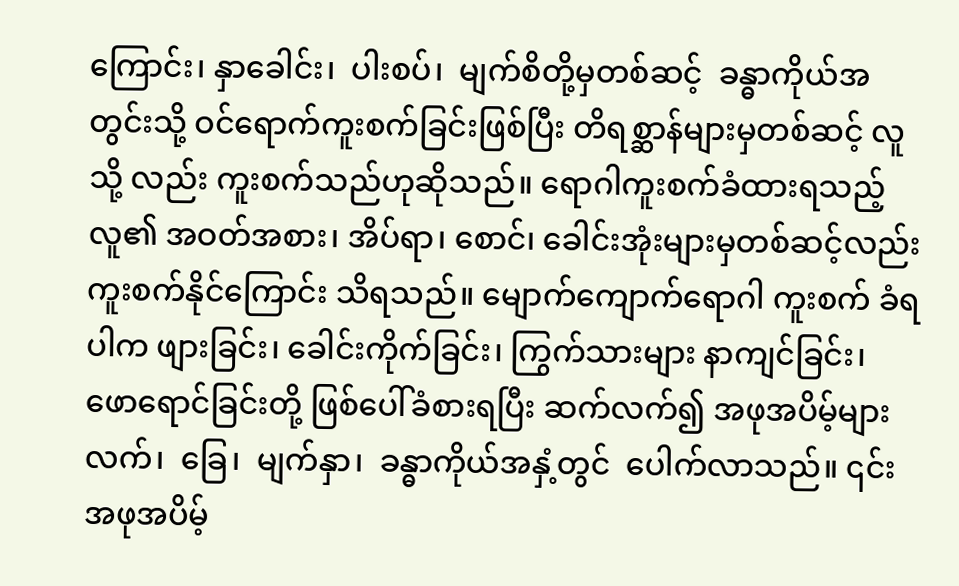ကြောင်း၊ နှာခေါင်း၊  ပါးစပ်၊  မျက်စိတို့မှတစ်ဆင့်  ခန္ဓာကိုယ်အတွင်းသို့ ဝင်ရောက်ကူးစက်ခြင်းဖြစ်ပြီး တိရစ္ဆာန်များမှတစ်ဆင့် လူသို့ လည်း ကူးစက်သည်ဟုဆိုသည်။ ရောဂါကူးစက်ခံထားရသည့် လူ၏ အဝတ်အစား၊ အိပ်ရာ၊ စောင်၊ ခေါင်းအုံးများမှတစ်ဆင့်လည်း ကူးစက်နိုင်ကြောင်း သိရသည်။ မျောက်ကျောက်ရောဂါ ကူးစက် ခံရပါက ဖျားခြင်း၊ ခေါင်းကိုက်ခြင်း၊ ကြွက်သားများ နာကျင်ခြင်း၊ ဖောရောင်ခြင်းတို့ ဖြစ်ပေါ်ခံစားရပြီး ဆက်လက်၍ အဖုအပိမ့်များ လက်၊  ခြေ၊  မျက်နှာ၊  ခန္ဓာကိုယ်အနှံ့တွင်  ပေါက်လာသည်။ ၎င်းအဖုအပိမ့်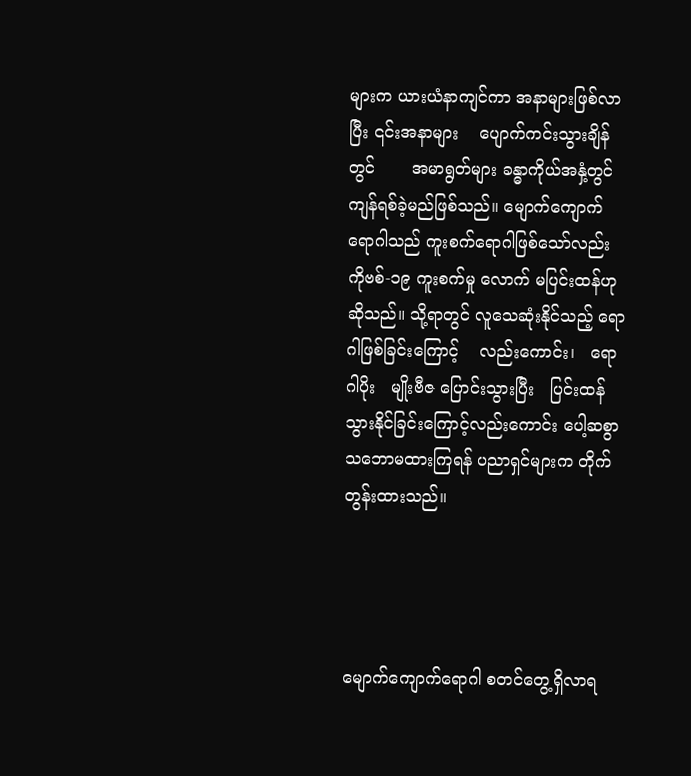များက ယားယံနာကျင်ကာ အနာများဖြစ်လာပြီး ၎င်းအနာများ    ပျောက်ကင်းသွားချိန်တွင်       အမာရွတ်များ ခန္ဓာကိုယ်အနှံ့တွင် ကျန်ရစ်ခဲ့မည်ဖြစ်သည်။ မျောက်ကျောက် ရောဂါသည် ကူးစက်ရောဂါဖြစ်သော်လည်း ကိုဗစ်-၁၉ ကူးစက်မှု လောက် မပြင်းထန်ဟုဆိုသည်။ သို့ရာတွင် လူသေဆုံးနိုင်သည့် ရောဂါဖြစ်ခြင်းကြောင့်    လည်းကောင်း၊   ရောဂါပိုး   မျိုးဗီဇ ပြောင်းသွားပြီး   ပြင်းထန်သွားနိုင်ခြင်းကြောင့်လည်းကောင်း ပေါ့ဆစွာသဘောမထားကြရန် ပညာရှင်များက တိုက်တွန်းထားသည်။




မျောက်ကျောက်ရောဂါ စတင်တွေ့ရှိလာရ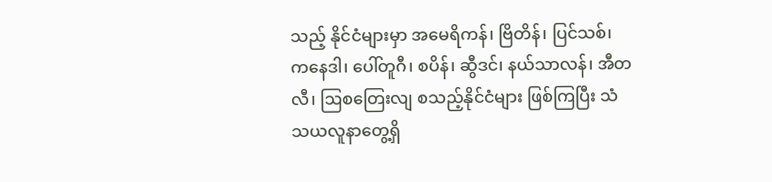သည့် နိုင်ငံများမှာ အမေရိကန်၊ ဗြိတိန်၊ ပြင်သစ်၊ ကနေဒါ၊ ပေါ်တူဂီ၊ စပိန်၊ ဆွီဒင်၊ နယ်သာလန်၊ အီတလီ၊ ဩစတြေးလျ စသည့်နိုင်ငံများ ဖြစ်ကြပြီး သံသယလူနာတွေ့ရှိ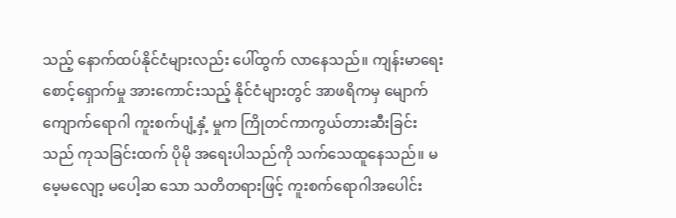သည့် နောက်ထပ်နိုင်ငံများလည်း ပေါ်ထွက် လာနေသည်။ ကျန်းမာရေးစောင့်ရှောက်မှု အားကောင်းသည့် နိုင်ငံများတွင် အာဖရိကမှ မျောက်ကျောက်ရောဂါ ကူးစက်ပျံ့နှံ့ မှုက ကြိုတင်ကာကွယ်တားဆီးခြင်းသည် ကုသခြင်းထက် ပိုမို အရေးပါသည်ကို သက်သေထူနေသည်။ မမေ့မလျော့ မပေါ့ဆ သော သတိတရားဖြင့် ကူးစက်ရောဂါအပေါင်း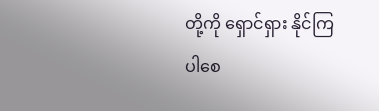တို့ကို ရှောင်ရှား နိုင်ကြပါစေ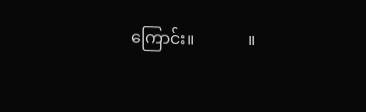ကြောင်း။             ။